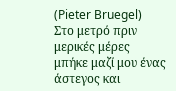(Pieter Bruegel)
Στο μετρό πριν μερικές μέρες μπήκε μαζί μου ένας άστεγος και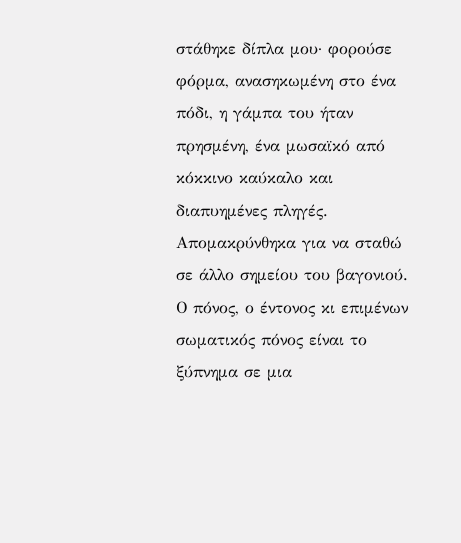στάθηκε δίπλα μου· φορούσε φόρμα, ανασηκωμένη στο ένα πόδι, η γάμπα του ήταν πρησμένη, ένα μωσαϊκό από κόκκινο καύκαλο και διαπυημένες πληγές. Απομακρύνθηκα για να σταθώ σε άλλο σημείου του βαγονιού.
Ο πόνος, ο έντονος κι επιμένων σωματικός πόνος είναι το ξύπνημα σε μια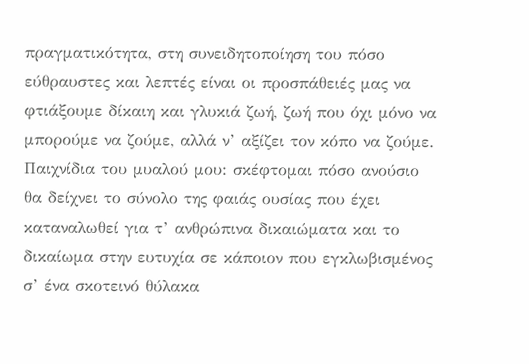πραγματικότητα, στη συνειδητοποίηση του πόσο εύθραυστες και λεπτές είναι οι προσπάθειές μας να φτιάξουμε δίκαιη και γλυκιά ζωή, ζωή που όχι μόνο να μπορούμε να ζούμε, αλλά ν’ αξίζει τον κόπο να ζούμε. Παιχνίδια του μυαλού μου: σκέφτομαι πόσο ανούσιο θα δείχνει το σύνολο της φαιάς ουσίας που έχει καταναλωθεί για τ’ ανθρώπινα δικαιώματα και το δικαίωμα στην ευτυχία σε κάποιον που εγκλωβισμένος σ’ ένα σκοτεινό θύλακα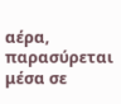αέρα, παρασύρεται μέσα σε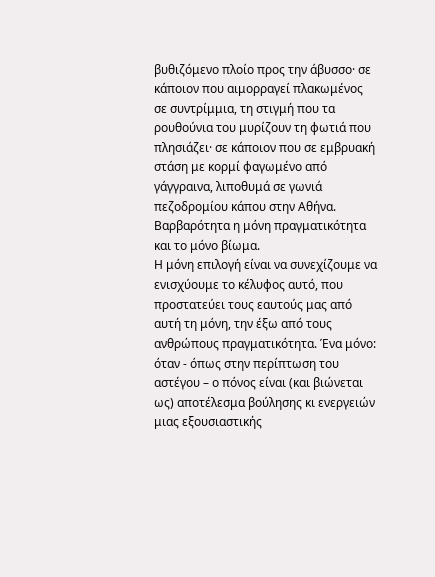βυθιζόμενο πλοίο προς την άβυσσο· σε κάποιον που αιμορραγεί πλακωμένος σε συντρίμμια, τη στιγμή που τα ρουθούνια του μυρίζουν τη φωτιά που πλησιάζει· σε κάποιον που σε εμβρυακή στάση με κορμί φαγωμένο από γάγγραινα, λιποθυμά σε γωνιά πεζοδρομίου κάπου στην Αθήνα. Βαρβαρότητα η μόνη πραγματικότητα και το μόνο βίωμα.
Η μόνη επιλογή είναι να συνεχίζουμε να ενισχύουμε το κέλυφος αυτό, που προστατεύει τους εαυτούς μας από αυτή τη μόνη, την έξω από τους ανθρώπους πραγματικότητα. Ένα μόνο: όταν - όπως στην περίπτωση του αστέγου – ο πόνος είναι (και βιώνεται ως) αποτέλεσμα βούλησης κι ενεργειών μιας εξουσιαστικής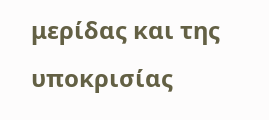μερίδας και της υποκρισίας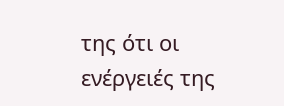της ότι οι ενέργειές της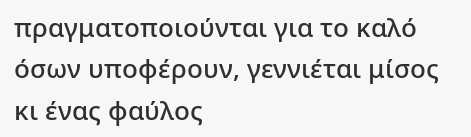πραγματοποιούνται για το καλό όσων υποφέρουν, γεννιέται μίσος κι ένας φαύλος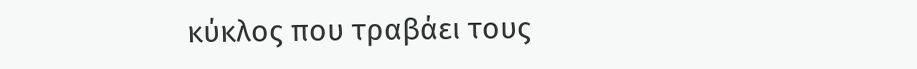κύκλος που τραβάει τους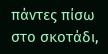πάντες πίσω στο σκοτάδι,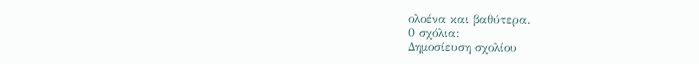ολοένα και βαθύτερα.
0 σχόλια:
Δημοσίευση σχολίου